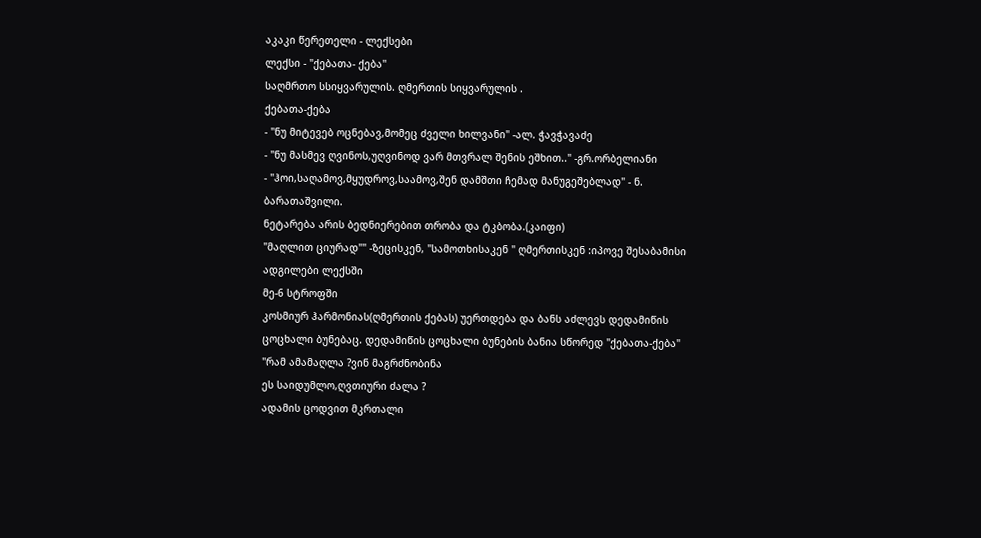აკაკი წერეთელი - ლექსები
ლექსი - "ქებათა- ქება''
საღმრთო სსიყვარულის. ღმერთის სიყვარულის .
ქებათა-ქება
- "ნუ მიტევებ ოცნებავ,მომეც ძველი ხილვანი" -ალ. ჭავჭავაძე
- "ნუ მასმევ ღვინოს,უღვინოდ ვარ მთვრალ შენის ეშხით.." -გრ.ორბელიანი
- "ჰოი,საღამოვ,მყუდროვ,საამოვ,შენ დამშთი ჩემად მანუგეშებლად" - ნ. ბარათაშვილი.
ნეტარება არის ბედნიერებით თრობა და ტკბობა.(კაიფი)
"მაღლით ციურად"" -ზეცისკენ, "სამოთხისაკენ " ღმერთისკენ :იპოვე შესაბამისი ადგილები ლექსში
მე-6 სტროფში
კოსმიურ ჰარმონიას(ღმერთის ქებას) უერთდება და ბანს აძლევს დედამიწის ცოცხალი ბუნებაც. დედამიწის ცოცხალი ბუნების ბანია სწორედ "ქებათა-ქება"
"რამ ამამაღლა ?ვინ მაგრძნობინა
ეს საიდუმლო,ღვთიური ძალა ?
ადამის ცოდვით მკრთალი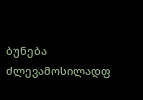ბუნება
ძლევამოსილადფ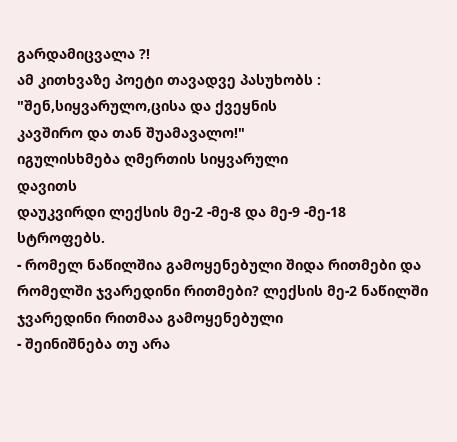გარდამიცვალა ?!
ამ კითხვაზე პოეტი თავადვე პასუხობს :
"შენ,სიყვარულო,ცისა და ქვეყნის
კავშირო და თან შუამავალო!"
იგულისხმება ღმერთის სიყვარული
დავითს
დაუკვირდი ლექსის მე-2 -მე-8 და მე-9 -მე-18 სტროფებს.
- რომელ ნაწილშია გამოყენებული შიდა რითმები და რომელში ჯვარედინი რითმები? ლექსის მე-2 ნაწილში ჯვარედინი რითმაა გამოყენებული
- შეინიშნება თუ არა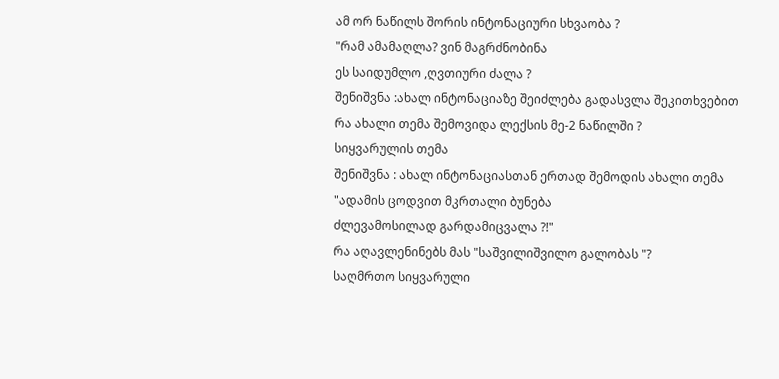ამ ორ ნაწილს შორის ინტონაციური სხვაობა ?
"რამ ამამაღლა? ვინ მაგრძნობინა
ეს საიდუმლო ,ღვთიური ძალა ?
შენიშვნა :ახალ ინტონაციაზე შეიძლება გადასვლა შეკითხვებით
რა ახალი თემა შემოვიდა ლექსის მე-2 ნაწილში ?
სიყვარულის თემა
შენიშვნა : ახალ ინტონაციასთან ერთად შემოდის ახალი თემა
"ადამის ცოდვით მკრთალი ბუნება
ძლევამოსილად გარდამიცვალა ?!"
რა აღავლენინებს მას "საშვილიშვილო გალობას "?
საღმრთო სიყვარული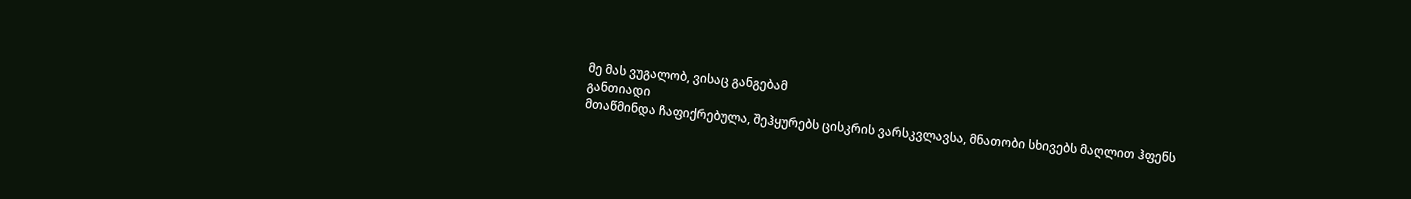მე მას ვუგალობ, ვისაც განგებამ
განთიადი
მთაწმინდა ჩაფიქრებულა, შეჰყურებს ცისკრის ვარსკვლავსა, მნათობი სხივებს მაღლით ჰფენს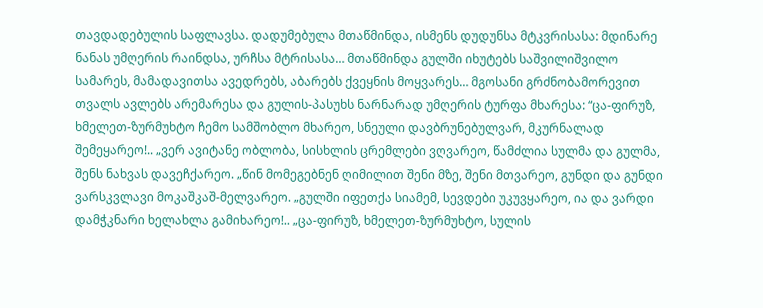თავდადებულის საფლავსა. დადუმებულა მთაწმინდა, ისმენს დუდუნსა მტკვრისასა: მდინარე ნანას უმღერის რაინდსა, ურჩსა მტრისასა… მთაწმინდა გულში იხუტებს საშვილიშვილო სამარეს, მამადავითსა ავედრებს, აბარებს ქვეყნის მოყვარეს… მგოსანი გრძნობამორევით თვალს ავლებს არემარესა და გულის-პასუხს ნარნარად უმღერის ტურფა მხარესა: “ცა-ფირუზ, ხმელეთ-ზურმუხტო ჩემო სამშობლო მხარეო, სნეული დავბრუნებულვარ, მკურნალად შემეყარეო!.. „ვერ ავიტანე ობლობა, სისხლის ცრემლები ვღვარეო, წამძლია სულმა და გულმა, შენს ნახვას დავეჩქარეო. „წინ მომეგებნენ ღიმილით შენი მზე, შენი მთვარეო, გუნდი და გუნდი ვარსკვლავი მოკაშკაშ-მელვარეო. „გულში იფეთქა სიამემ, სევდები უკუვყარეო, ია და ვარდი დამჭკნარი ხელახლა გამიხარეო!.. „ცა-ფირუზ, ხმელეთ-ზურმუხტო, სულის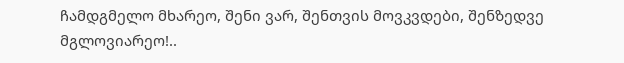ჩამდგმელო მხარეო, შენი ვარ, შენთვის მოვკვდები, შენზედვე მგლოვიარეო!..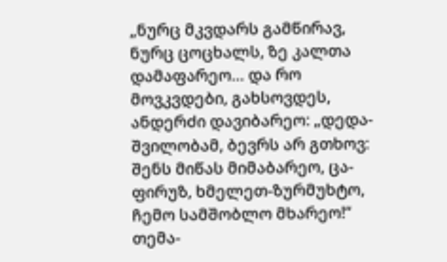„ნურც მკვდარს გამწირავ, ნურც ცოცხალს, ზე კალთა დამაფარეო… და რო მოვკვდები, გახსოვდეს, ანდერძი დავიბარეო: „დედა-შვილობამ, ბევრს არ გთხოვ: შენს მიწას მიმაბარეო, ცა-ფირუზ, ხმელეთ-ზურმუხტო, ჩემო სამშობლო მხარეო!“
თემა-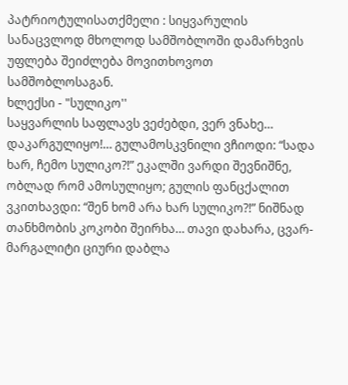პატრიოტულისათქმელი : სიყვარულის სანაცვლოდ მხოლოდ სამშობლოში დამარხვის უფლება შეიძლება მოვითხოვოთ სამშობლოსაგან.
ხლექსი - "სულიკო''
საყვარლის საფლავს ვეძებდი, ვერ ვნახე… დაკარგულიყო!… გულამოსკვნილი ვჩიოდი: “სადა ხარ, ჩემო სულიკო?!” ეკალში ვარდი შევნიშნე, ობლად რომ ამოსულიყო; გულის ფანცქალით ვკითხავდი: “შენ ხომ არა ხარ სულიკო?!” ნიშნად თანხმობის კოკობი შეირხა… თავი დახარა, ცვარ-მარგალიტი ციური დაბლა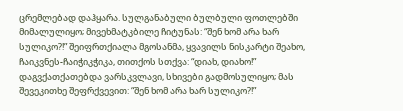ცრემლებად დაჰყარა. სულგანაბული ბულბული ფოთლებში მიმალულიყო; მივეხმატკბილე ჩიტუნას: “შენ ხომ არა ხარ სულიკო?!” შეიფრთქიალა მგოსანმა, ყვავილს ნისკარტი შეახო, ჩაიკვნეს-ჩაიჭიკჭიკა, თითქოს სთქვა: “დიახ, დიახო!” დაგვქათქათებდა ვარსკვლავი, სხივები გადმოსულიყო; მას შევეკითხე შეფრქვევით: “შენ ხომ არა ხარ სულიკო?!”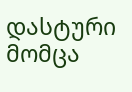დასტური მომცა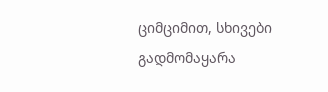ციმციმით, სხივები გადმომაყარა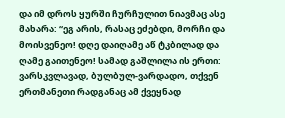და იმ დროს ყურში ჩურჩულით ნიავმაც ასე მახარა: “ეგ არის, რასაც ეძებდი, მორჩი და მოისვენეო! დღე დაიღამე აწ ტკბილად და ღამე გაითენეო! სამად გაშლილა ის ერთი: ვარსკვლავად, ბულბულ-ვარდადო, თქვენ ერთმანეთი რადგანაც ამ ქვეყნად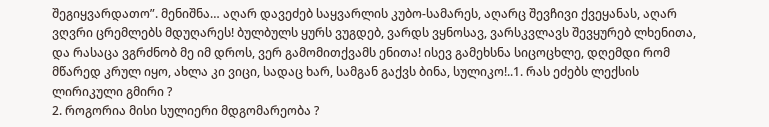შეგიყვარდათო”. მენიშნა… აღარ დავეძებ საყვარლის კუბო-სამარეს, აღარც შევჩივი ქვეყანას, აღარ ვღვრი ცრემლებს მდუღარეს! ბულბულს ყურს ვუგდებ, ვარდს ვყნოსავ, ვარსკვლავს შევყურებ ლხენითა, და რასაცა ვგრძნობ მე იმ დროს, ვერ გამომითქვამს ენითა! ისევ გამეხსნა სიცოცხლე, დღემდი რომ მწარედ კრულ იყო, ახლა კი ვიცი, სადაც ხარ, სამგან გაქვს ბინა, სულიკო!..1. რას ეძებს ლექსის ლირიკული გმირი ?
2. როგორია მისი სულიერი მდგომარეობა ?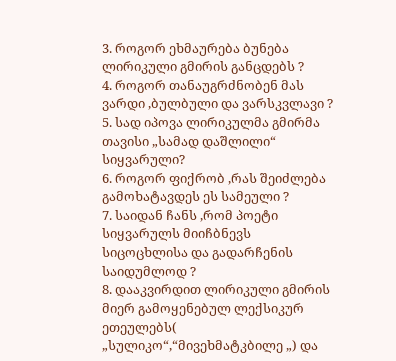3. როგორ ეხმაურება ბუნება ლირიკული გმირის განცდებს ?
4. როგორ თანაუგრძნობენ მას ვარდი ,ბულბული და ვარსკვლავი ?
5. სად იპოვა ლირიკულმა გმირმა თავისი „სამად დაშლილი“ სიყვარული?
6. როგორ ფიქრობ ,რას შეიძლება გამოხატავდეს ეს სამეული ?
7. საიდან ჩანს ,რომ პოეტი სიყვარულს მიიჩბნევს სიცოცხლისა და გადარჩენის საიდუმლოდ ?
8. დააკვირდით ლირიკული გმირის მიერ გამოყენებულ ლექსიკურ ეთეულებს( „სულიკო“,“მივეხმატკბილე „) და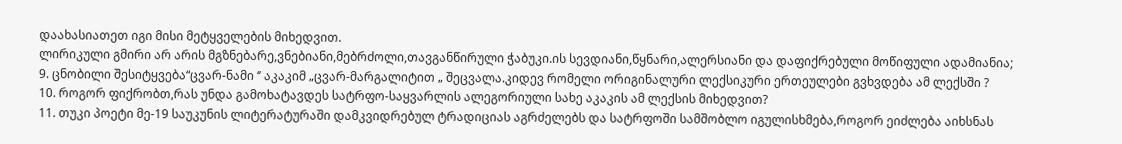დაახასიათეთ იგი მისი მეტყველების მიხედვით.
ლირიკული გმირი არ არის მგზნებარე,ვნებიანი,მებრძოლი,თავგანწირული ჭაბუკი.ის სევდიანი,წყნარი,ალერსიანი და დაფიქრებული მოწიფული ადამიანია;
9. ცნობილი შესიტყვება“ცვარ-ნამი ‘’ აკაკიმ „ცვარ-მარგალიტით „ შეცვალა.კიდევ რომელი ორიგინალური ლექსიკური ერთეულები გვხვდება ამ ლექსში ?
10. როგორ ფიქრობთ,რას უნდა გამოხატავდეს სატრფო-საყვარლის ალეგორიული სახე აკაკის ამ ლექსის მიხედვით?
11. თუკი პოეტი მე-19 საუკუნის ლიტერატურაში დამკვიდრებულ ტრადიციას აგრძელებს და სატრფოში სამშობლო იგულისხმება,როგორ ეიძლება აიხსნას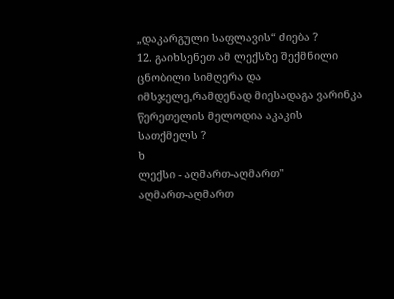„დაკარგული საფლავის“ ძიება ?
12. გაიხსენეთ ამ ლექსზე შექმნილი ცნობილი სიმღერა და იმსჯელე,რამდენად მიესადაგა ვარინკა წერეთელის მელოდია აკაკის სათქმელს ?
ხ
ლექსი - აღმართ-აღმართ"
აღმართ-აღმართ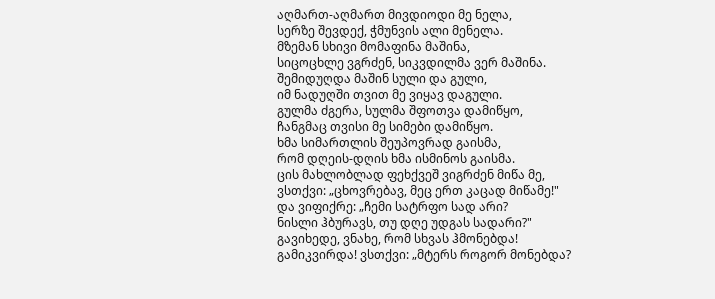აღმართ-აღმართ მივდიოდი მე ნელა,
სერზე შევდექ, ჭმუნვის ალი მენელა.
მზემან სხივი მომაფინა მაშინა,
სიცოცხლე ვგრძენ, სიკვდილმა ვერ მაშინა.
შემიდუღდა მაშინ სული და გული,
იმ ნადუღში თვით მე ვიყავ დაგული.
გულმა ძგერა, სულმა შფოთვა დამიწყო,
ჩანგმაც თვისი მე სიმები დამიწყო.
ხმა სიმართლის შეუპოვრად გაისმა,
რომ დღეის-დღის ხმა ისმინოს გაისმა.
ცის მახლობლად ფეხქვეშ ვიგრძენ მიწა მე,
ვსთქვი: „ცხოვრებავ, მეც ერთ კაცად მიწამე!"
და ვიფიქრე: „ჩემი სატრფო სად არი?
ნისლი ჰბურავს, თუ დღე უდგას სადარი?"
გავიხედე, ვნახე, რომ სხვას ჰმონებდა!
გამიკვირდა! ვსთქვი: „მტერს როგორ მონებდა?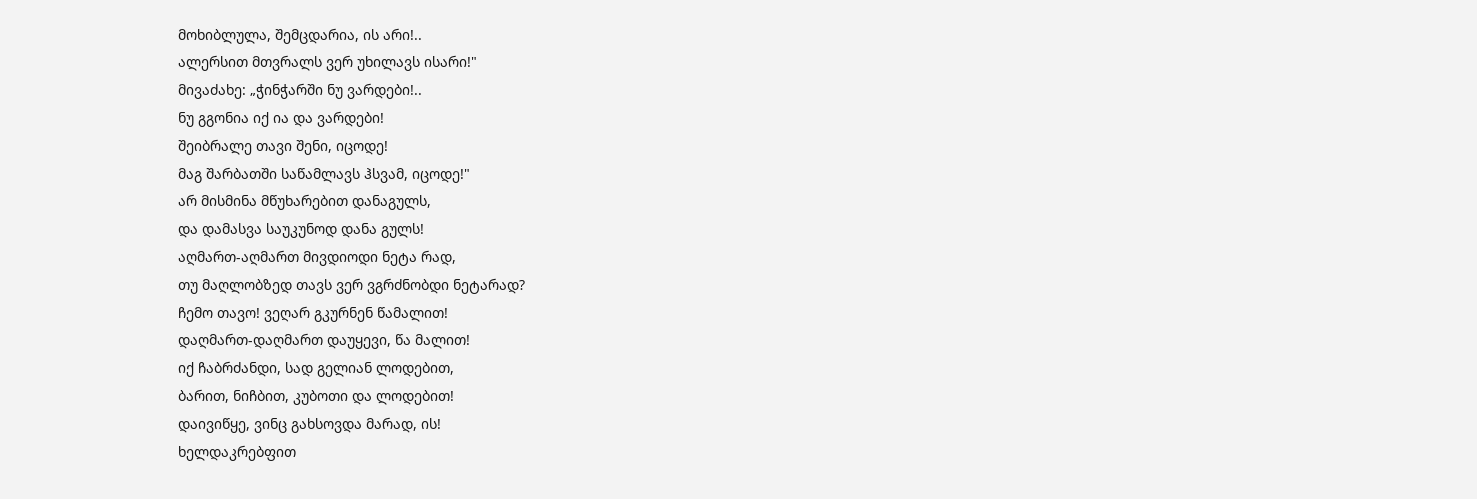მოხიბლულა, შემცდარია, ის არი!..
ალერსით მთვრალს ვერ უხილავს ისარი!"
მივაძახე: „ჭინჭარში ნუ ვარდები!..
ნუ გგონია იქ ია და ვარდები!
შეიბრალე თავი შენი, იცოდე!
მაგ შარბათში საწამლავს ჰსვამ, იცოდე!"
არ მისმინა მწუხარებით დანაგულს,
და დამასვა საუკუნოდ დანა გულს!
აღმართ-აღმართ მივდიოდი ნეტა რად,
თუ მაღლობზედ თავს ვერ ვგრძნობდი ნეტარად?
ჩემო თავო! ვეღარ გკურნენ წამალით!
დაღმართ-დაღმართ დაუყევი, წა მალით!
იქ ჩაბრძანდი, სად გელიან ლოდებით,
ბარით, ნიჩბით, კუბოთი და ლოდებით!
დაივიწყე, ვინც გახსოვდა მარად, ის!
ხელდაკრებფით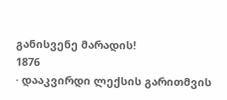განისვენე მარადის!
1876
· დააკვირდი ლექსის გარითმვის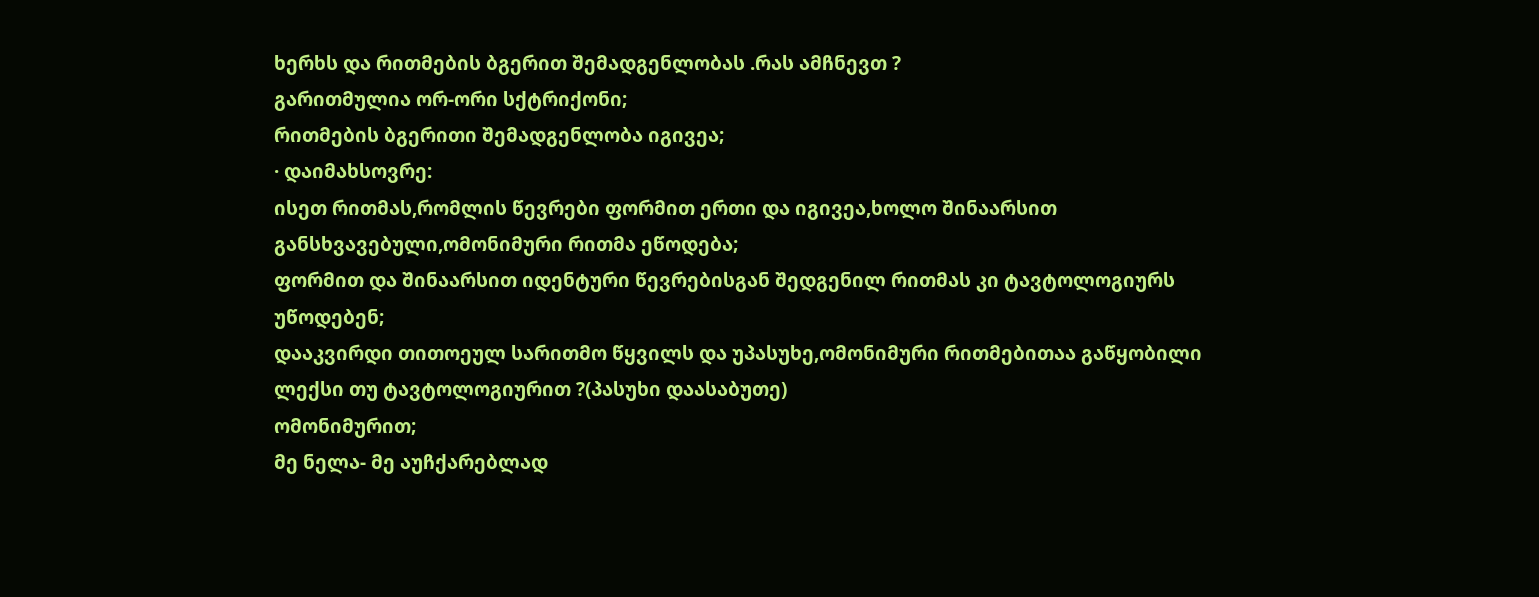ხერხს და რითმების ბგერით შემადგენლობას .რას ამჩნევთ ?
გარითმულია ორ-ორი სქტრიქონი;
რითმების ბგერითი შემადგენლობა იგივეა;
· დაიმახსოვრე:
ისეთ რითმას,რომლის წევრები ფორმით ერთი და იგივეა,ხოლო შინაარსით განსხვავებული,ომონიმური რითმა ეწოდება;
ფორმით და შინაარსით იდენტური წევრებისგან შედგენილ რითმას კი ტავტოლოგიურს უწოდებენ;
დააკვირდი თითოეულ სარითმო წყვილს და უპასუხე,ომონიმური რითმებითაა გაწყობილი ლექსი თუ ტავტოლოგიურით ?(პასუხი დაასაბუთე)
ომონიმურით;
მე ნელა- მე აუჩქარებლად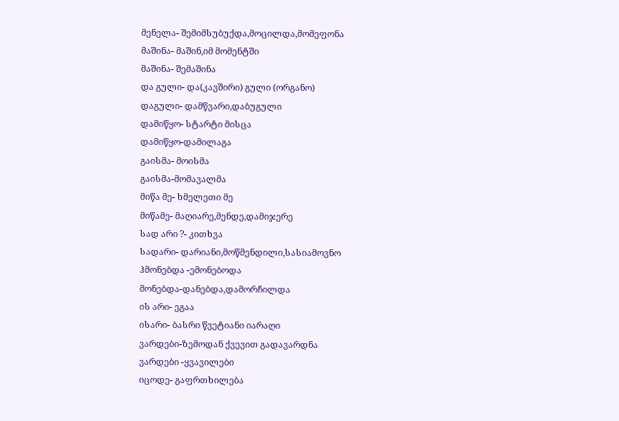მენელა- შემიმსუბუქდა,მოცილდა,მომეფონა
მაშინა- მაშინ,იმ მომენტში
მაშინა- შემაშინა
და გული- და(კავშირი) გული (ორგანო)
დაგული- დამწვარი,დაბუგული
დამიწყო- სტარტი მისცა
დამიწყო-დამილაგა
გაისმა- მოისმა
გაისმა-მომავალმა
მიწა მე- ხმელეთი მე
მიწამე- მაღიარე,მენდე,დამიჯერე
სად არი ?- კითხვა
სადარი- დარიანი,მოწმენდილი,სასიამოვნო
ჰმონებდა -ემონებოდა
მონებდა-დანებდა,დამორჩილდა
ის არი- ეგაა
ისარი- ბასრი წვეტიანი იარაღი
ვარდები-ზემოდან ქვევით გადავარდნა
ვარდები -ყვავილები
იცოდე- გაფრთხილება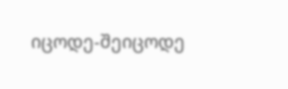იცოდე-შეიცოდე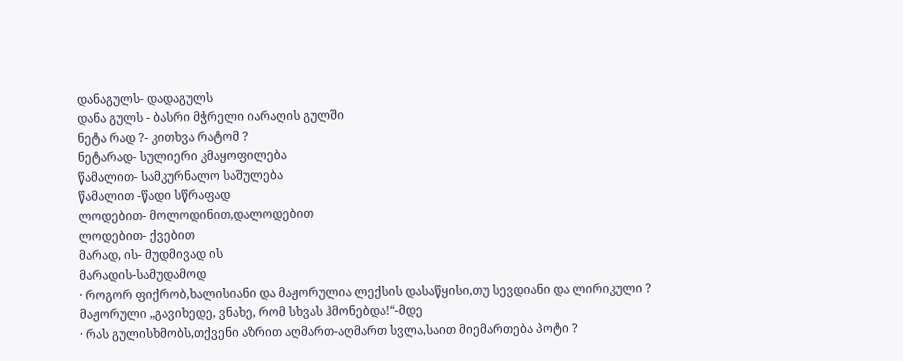დანაგულს- დადაგულს
დანა გულს - ბასრი მჭრელი იარაღის გულში
ნეტა რად ?- კითხვა რატომ ?
ნეტარად- სულიერი კმაყოფილება
წამალით- სამკურნალო საშულება
წამალით -წადი სწრაფად
ლოდებით- მოლოდინით,დალოდებით
ლოდებით- ქვებით
მარად, ის- მუდმივად ის
მარადის-სამუდამოდ
· როგორ ფიქრობ,ხალისიანი და მაჟორულია ლექსის დასაწყისი,თუ სევდიანი და ლირიკული ?
მაჟორული „გავიხედე, ვნახე, რომ სხვას ჰმონებდა!“-მდე
· რას გულისხმობს,თქვენი აზრით აღმართ-აღმართ სვლა,საით მიემართება პოტი ?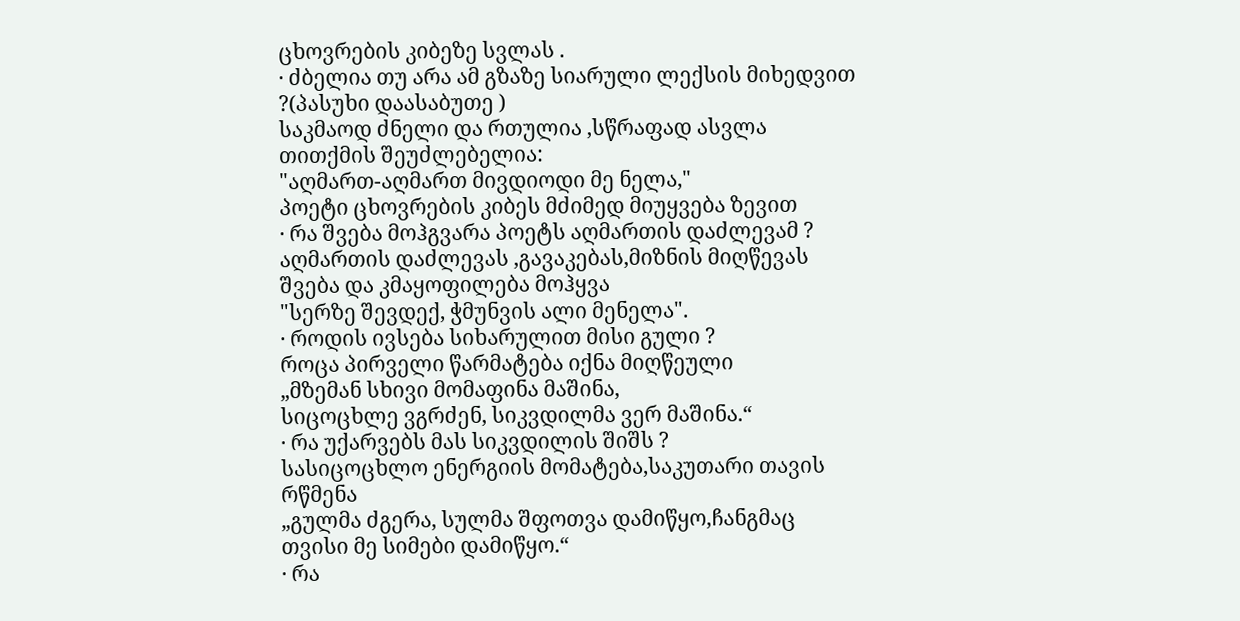ცხოვრების კიბეზე სვლას .
· ძბელია თუ არა ამ გზაზე სიარული ლექსის მიხედვით ?(პასუხი დაასაბუთე )
საკმაოდ ძნელი და რთულია ,სწრაფად ასვლა თითქმის შეუძლებელია:
"აღმართ-აღმართ მივდიოდი მე ნელა,"
პოეტი ცხოვრების კიბეს მძიმედ მიუყვება ზევით
· რა შვება მოჰგვარა პოეტს აღმართის დაძლევამ ?
აღმართის დაძლევას ,გავაკებას,მიზნის მიღწევას შვება და კმაყოფილება მოჰყვა
"სერზე შევდექ, ჭმუნვის ალი მენელა".
· როდის ივსება სიხარულით მისი გული ?
როცა პირველი წარმატება იქნა მიღწეული
„მზემან სხივი მომაფინა მაშინა,
სიცოცხლე ვგრძენ, სიკვდილმა ვერ მაშინა.“
· რა უქარვებს მას სიკვდილის შიშს ?
სასიცოცხლო ენერგიის მომატება,საკუთარი თავის რწმენა
„გულმა ძგერა, სულმა შფოთვა დამიწყო,ჩანგმაც თვისი მე სიმები დამიწყო.“
· რა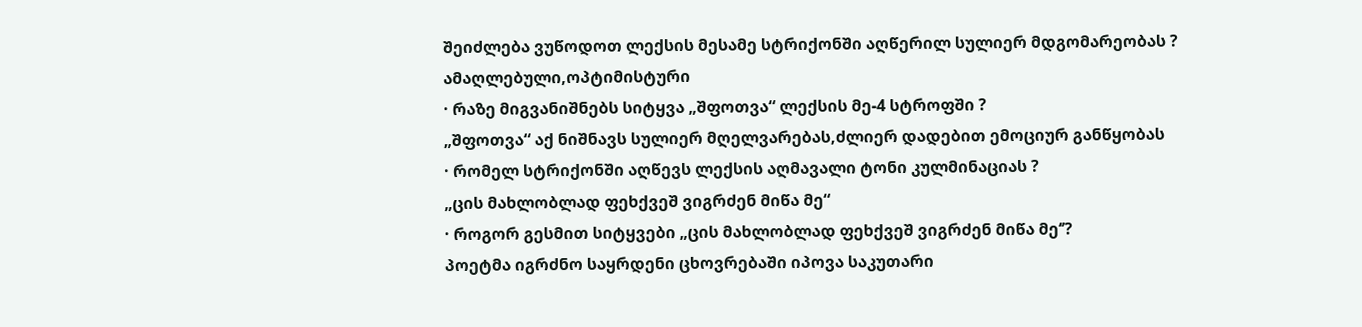შეიძლება ვუწოდოთ ლექსის მესამე სტრიქონში აღწერილ სულიერ მდგომარეობას ?
ამაღლებული,ოპტიმისტური
· რაზე მიგვანიშნებს სიტყვა „შფოთვა“ ლექსის მე-4 სტროფში ?
„შფოთვა“ აქ ნიშნავს სულიერ მღელვარებას,ძლიერ დადებით ემოციურ განწყობას
· რომელ სტრიქონში აღწევს ლექსის აღმავალი ტონი კულმინაციას ?
„ცის მახლობლად ფეხქვეშ ვიგრძენ მიწა მე“
· როგორ გესმით სიტყვები „ცის მახლობლად ფეხქვეშ ვიგრძენ მიწა მე‘’?
პოეტმა იგრძნო საყრდენი ცხოვრებაში იპოვა საკუთარი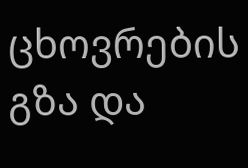ცხოვრების გზა და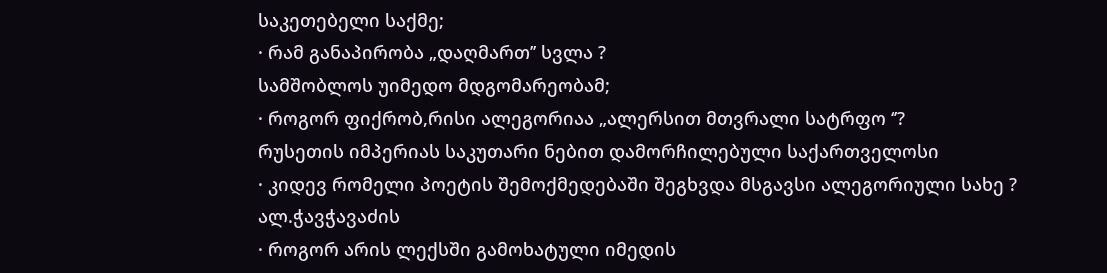საკეთებელი საქმე;
· რამ განაპირობა „დაღმართ’’ სვლა ?
სამშობლოს უიმედო მდგომარეობამ;
· როგორ ფიქრობ,რისი ალეგორიაა „ალერსით მთვრალი სატრფო ‘’?
რუსეთის იმპერიას საკუთარი ნებით დამორჩილებული საქართველოსი
· კიდევ რომელი პოეტის შემოქმედებაში შეგხვდა მსგავსი ალეგორიული სახე ?
ალ.ჭავჭავაძის
· როგორ არის ლექსში გამოხატული იმედის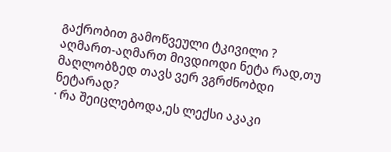გაქრობით გამოწვეული ტკივილი ?
აღმართ-აღმართ მივდიოდი ნეტა რად,თუ მაღლობზედ თავს ვერ ვგრძნობდი ნეტარად?
· რა შეიცლებოდა,ეს ლექსი აკაკი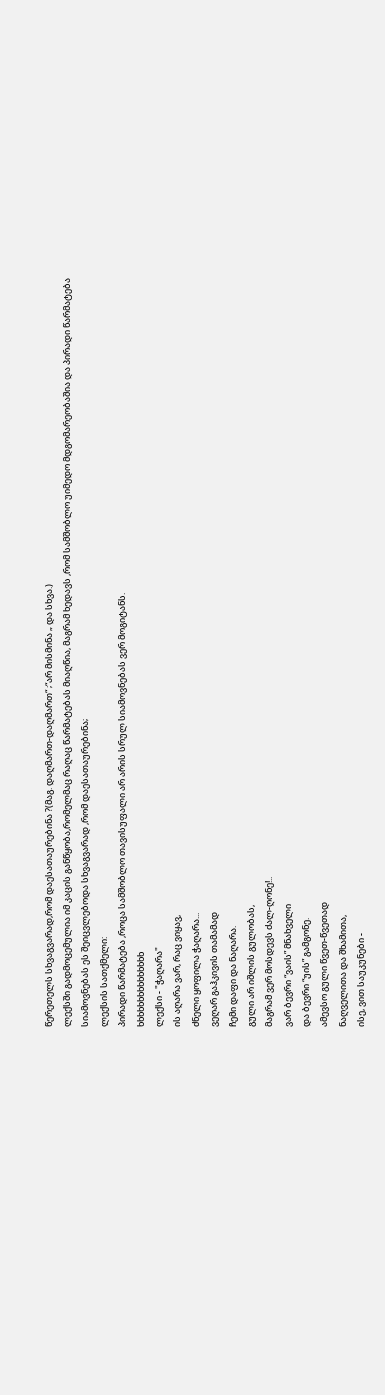წერეთელს სხვაგვარად,რომ დაესათაურებინა ?(მაგ. დაღმართ-დაღმართ“ ;“არ მისმინა „ და სხვა.)
ლექსში გადმოცემულია იმ კაცის განწყობა,რომელმაც რაღაც წარმატებას მიაღწია, მაგრამ ხედავს ,რომ სამშობლო უიმედო მდგომარეობაშია და პირადი წარმატება სიამოვნებას ეს შეიცვლებოდა სხვაგვარად ,რომ დაესათაურებინა;
ლექსის სათქმელი:
პირადი წარმატება ,როცა სამშობლო თავისუფალი არ არის სრულ სიამოვნებას ვერ მოგიტანს.
ხხხხხხხხხხხხხხხ
ლექსი - "ჭაღარა"
ის აღარა ვარ, რაც ვიყავ,
ძნელი ყოფილა ჭაღარა...
ვეღარ გაჰკივის თამამად
ჩემი დაფი და ნაღარა.
გული არ იშლის გულობას,
მაგრამ ვერ მოსდევს ძალ-ღონე!..
ვარ ბევრი “ვაის” მნახველი
და ბევრი “უის” გამგონე.
ამევსო გული წვეთ-წვეთად
ნაღველითა და შხამითა,
ისე, ვით საუკუნები -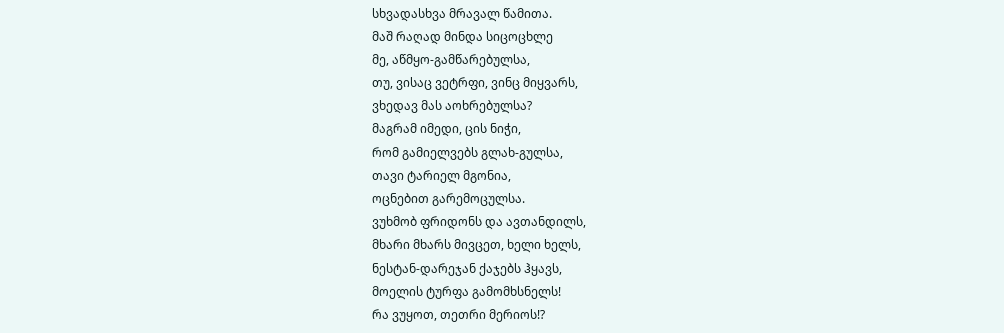სხვადასხვა მრავალ წამითა.
მაშ რაღად მინდა სიცოცხლე
მე, აწმყო-გამწარებულსა,
თუ, ვისაც ვეტრფი, ვინც მიყვარს,
ვხედავ მას აოხრებულსა?
მაგრამ იმედი, ცის ნიჭი,
რომ გამიელვებს გლახ-გულსა,
თავი ტარიელ მგონია,
ოცნებით გარემოცულსა.
ვუხმობ ფრიდონს და ავთანდილს,
მხარი მხარს მივცეთ, ხელი ხელს,
ნესტან-დარეჯან ქაჯებს ჰყავს,
მოელის ტურფა გამომხსნელს!
რა ვუყოთ, თეთრი მერიოს!?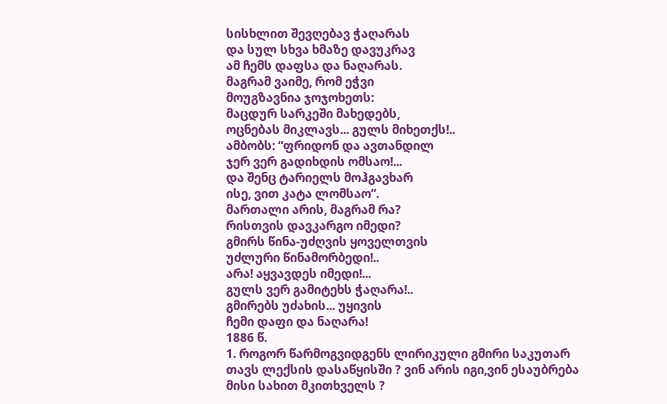სისხლით შევღებავ ჭაღარას
და სულ სხვა ხმაზე დავუკრავ
ამ ჩემს დაფსა და ნაღარას.
მაგრამ ვაიმე, რომ ეჭვი
მოუგზავნია ჯოჯოხეთს:
მაცდურ სარკეში მახედებს,
ოცნებას მიკლავს... გულს მიხეთქს!..
ამბობს: “ფრიდონ და ავთანდილ
ჯერ ვერ გადიხდის ომსაო!...
და შენც ტარიელს მოჰგავხარ
ისე, ვით კატა ლომსაო”.
მართალი არის, მაგრამ რა?
რისთვის დავკარგო იმედი?
გმირს წინა-უძღვის ყოველთვის
უძლური წინამორბედი!..
არა! აყვავდეს იმედი!...
გულს ვერ გამიტეხს ჭაღარა!..
გმირებს უძახის... უყივის
ჩემი დაფი და ნაღარა!
1886 წ.
1. როგორ წარმოგვიდგენს ლირიკული გმირი საკუთარ თავს ლექსის დასაწყისში ? ვინ არის იგი,ვინ ესაუბრება მისი სახით მკითხველს ?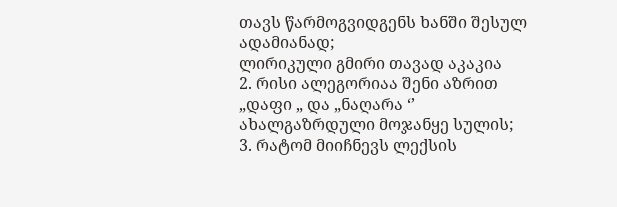თავს წარმოგვიდგენს ხანში შესულ ადამიანად;
ლირიკული გმირი თავად აკაკია
2. რისი ალეგორიაა შენი აზრით „დაფი „ და „ნაღარა ‘’
ახალგაზრდული მოჯანყე სულის;
3. რატომ მიიჩნევს ლექსის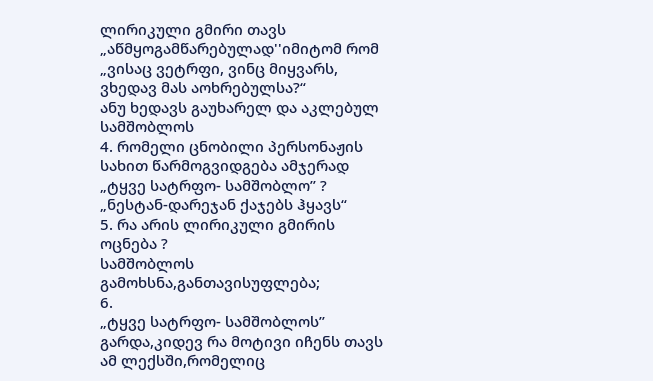ლირიკული გმირი თავს „აწმყოგამწარებულად''იმიტომ რომ
„ვისაც ვეტრფი, ვინც მიყვარს,
ვხედავ მას აოხრებულსა?“
ანუ ხედავს გაუხარელ და აკლებულ სამშობლოს
4. რომელი ცნობილი პერსონაჟის სახით წარმოგვიდგება ამჯერად „ტყვე სატრფო- სამშობლო’’ ?
„ნესტან-დარეჯან ქაჯებს ჰყავს“
5. რა არის ლირიკული გმირის ოცნება ?
სამშობლოს გამოხსნა,განთავისუფლება;
6.
„ტყვე სატრფო- სამშობლოს’’ გარდა,კიდევ რა მოტივი იჩენს თავს ამ ლექსში,რომელიც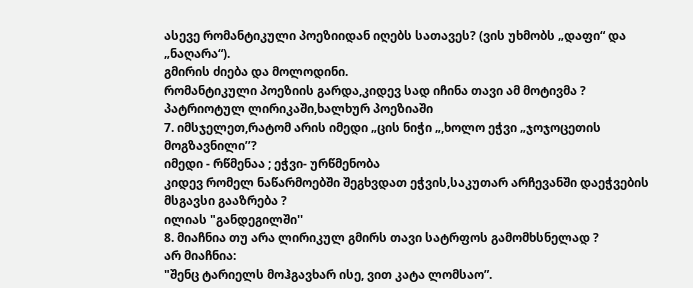ასევე რომანტიკული პოეზიიდან იღებს სათავეს? (ვის უხმობს „დაფი“ და „ნაღარა“).
გმირის ძიება და მოლოდინი.
რომანტიკული პოეზიის გარდა,კიდევ სად იჩინა თავი ამ მოტივმა ?
პატრიოტულ ლირიკაში,ხალხურ პოეზიაში
7. იმსჯელეთ,რატომ არის იმედი „ცის ნიჭი „,ხოლო ეჭვი „ჯოჯოცეთის მოგზავნილი’’?
იმედი - რწმენაა ; ეჭვი- ურწმენობა
კიდევ რომელ ნაწარმოებში შეგხვდათ ეჭვის,საკუთარ არჩევანში დაეჭვების მსგავსი გააზრება ?
ილიას "განდეგილში''
8. მიაჩნია თუ არა ლირიკულ გმირს თავი სატრფოს გამომხსნელად ?
არ მიაჩნია:
"შენც ტარიელს მოჰგავხარ ისე, ვით კატა ლომსაო”.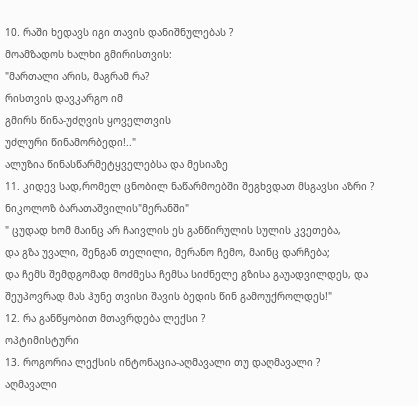10. რაში ხედავს იგი თავის დანიშნულებას ?
მოამზადოს ხალხი გმირისთვის:
"მართალი არის, მაგრამ რა?
რისთვის დავკარგო იმ
გმირს წინა-უძღვის ყოველთვის
უძლური წინამორბედი!.."
ალუზია წინასწარმეტყველებსა და მესიაზე
11. კიდევ სად,რომელ ცნობილ ნაწარმოებში შეგხვდათ მსგავსი აზრი ?
ნიკოლოზ ბარათაშვილის"მერანში"
" ცუდად ხომ მაინც არ ჩაივლის ეს განწირულის სულის კვეთება,
და გზა უვალი, შენგან თელილი, მერანო ჩემო, მაინც დარჩება;
და ჩემს შემდგომად მოძმესა ჩემსა სიძნელე გზისა გაუადვილდეს, და შეუპოვრად მას ჰუნე თვისი შავის ბედის წინ გამოუქროლდეს!"
12. რა განწყობით მთავრდება ლექსი ?
ოპტიმისტური
13. როგორია ლექსის ინტონაცია-აღმავალი თუ დაღმავალი ?
აღმავალი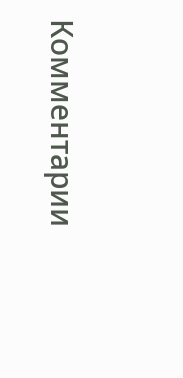Комментарии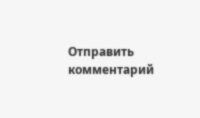Отправить комментарий